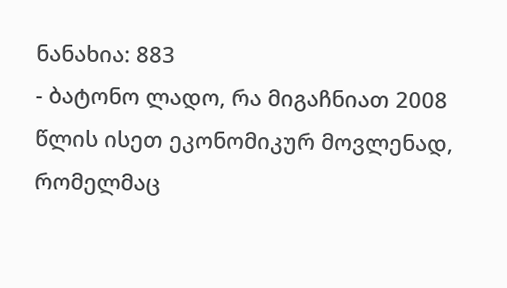ნანახია: 883
- ბატონო ლადო, რა მიგაჩნიათ 2008 წლის ისეთ ეკონომიკურ მოვლენად, რომელმაც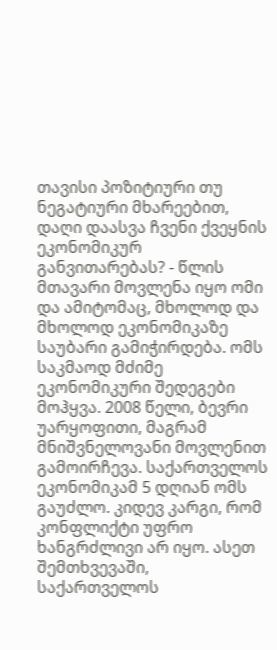თავისი პოზიტიური თუ ნეგატიური მხარეებით, დაღი დაასვა ჩვენი ქვეყნის ეკონომიკურ განვითარებას? - წლის მთავარი მოვლენა იყო ომი და ამიტომაც, მხოლოდ და მხოლოდ ეკონომიკაზე საუბარი გამიჭირდება. ომს საკმაოდ მძიმე ეკონომიკური შედეგები მოჰყვა. 2008 წელი, ბევრი უარყოფითი, მაგრამ მნიშვნელოვანი მოვლენით გამოირჩევა. საქართველოს ეკონომიკამ 5 დღიან ომს გაუძლო. კიდევ კარგი, რომ კონფლიქტი უფრო ხანგრძლივი არ იყო. ასეთ შემთხვევაში, საქართველოს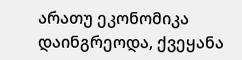არათუ ეკონომიკა დაინგრეოდა, ქვეყანა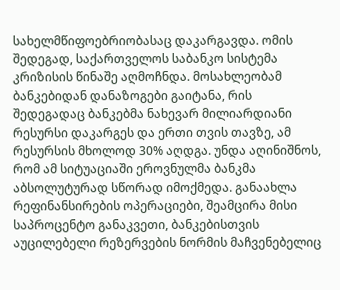სახელმწიფოებრიობასაც დაკარგავდა. ომის შედეგად, საქართველოს საბანკო სისტემა კრიზისის წინაშე აღმოჩნდა. მოსახლეობამ ბანკებიდან დანაზოგები გაიტანა, რის შედეგადაც ბანკებმა ნახევარ მილიარდიანი რესურსი დაკარგეს და ერთი თვის თავზე, ამ რესურსის მხოლოდ 30% აღდგა. უნდა აღინიშნოს, რომ ამ სიტუაციაში ეროვნულმა ბანკმა აბსოლუტურად სწორად იმოქმედა. განაახლა რეფინანსირების ოპერაციები, შეამცირა მისი საპროცენტო განაკვეთი, ბანკებისთვის აუცილებელი რეზერვების ნორმის მაჩვენებელიც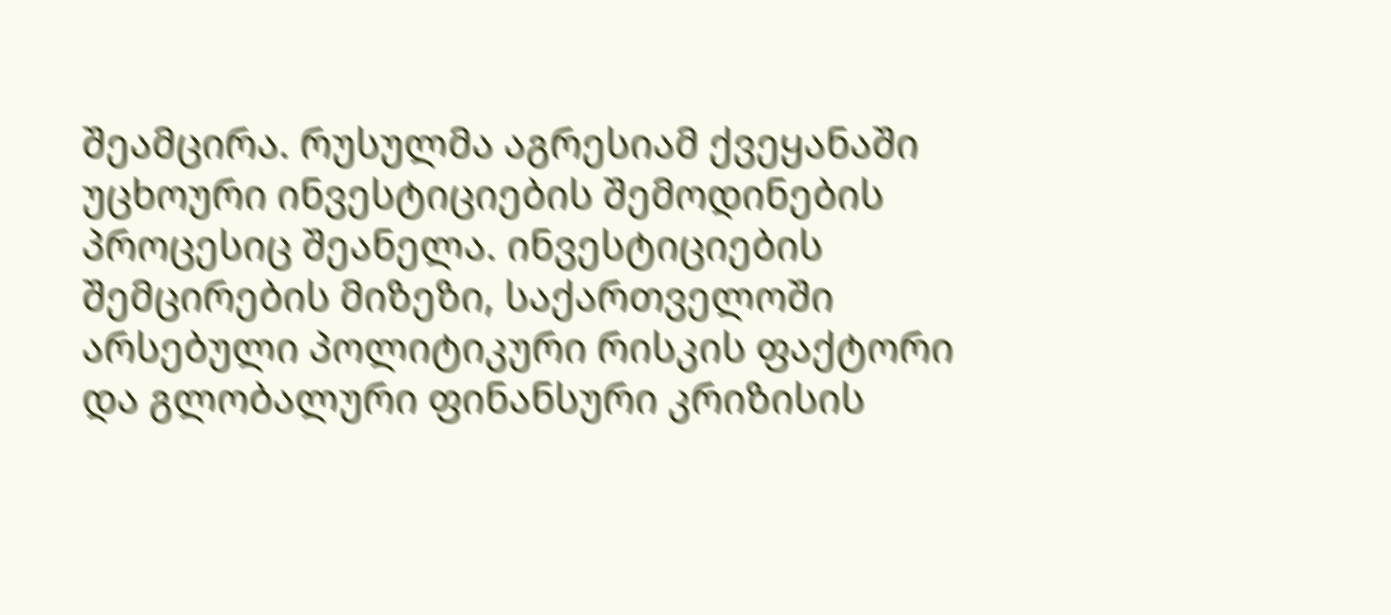შეამცირა. რუსულმა აგრესიამ ქვეყანაში უცხოური ინვესტიციების შემოდინების პროცესიც შეანელა. ინვესტიციების შემცირების მიზეზი, საქართველოში არსებული პოლიტიკური რისკის ფაქტორი და გლობალური ფინანსური კრიზისის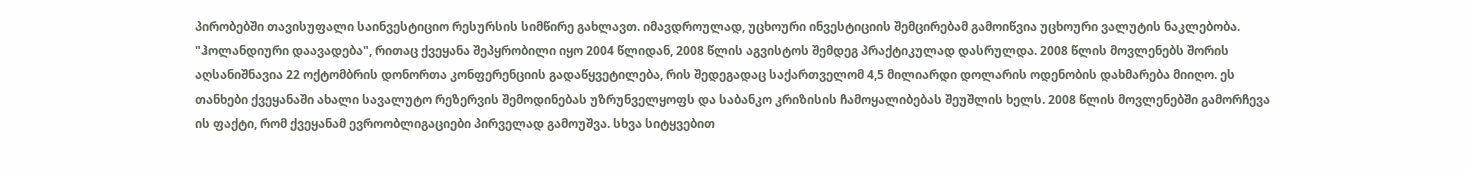პირობებში თავისუფალი საინვესტიციო რესურსის სიმწირე გახლავთ. იმავდროულად, უცხოური ინვესტიციის შემცირებამ გამოიწვია უცხოური ვალუტის ნაკლებობა. "ჰოლანდიური დაავადება", რითაც ქვეყანა შეპყრობილი იყო 2004 წლიდან, 2008 წლის აგვისტოს შემდეგ პრაქტიკულად დასრულდა. 2008 წლის მოვლენებს შორის აღსანიშნავია 22 ოქტომბრის დონორთა კონფერენციის გადაწყვეტილება, რის შედეგადაც საქართველომ 4,5 მილიარდი დოლარის ოდენობის დახმარება მიიღო. ეს თანხები ქვეყანაში ახალი სავალუტო რეზერვის შემოდინებას უზრუნველყოფს და საბანკო კრიზისის ჩამოყალიბებას შეუშლის ხელს. 2008 წლის მოვლენებში გამორჩევა ის ფაქტი, რომ ქვეყანამ ევროობლიგაციები პირველად გამოუშვა. სხვა სიტყვებით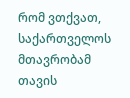რომ ვთქვათ, საქართველოს მთავრობამ თავის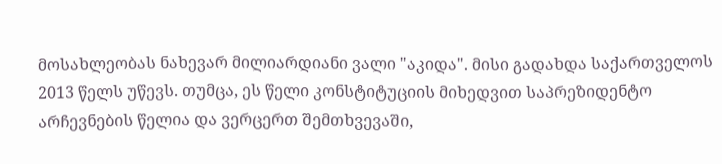მოსახლეობას ნახევარ მილიარდიანი ვალი "აკიდა". მისი გადახდა საქართველოს 2013 წელს უწევს. თუმცა, ეს წელი კონსტიტუციის მიხედვით საპრეზიდენტო არჩევნების წელია და ვერცერთ შემთხვევაში,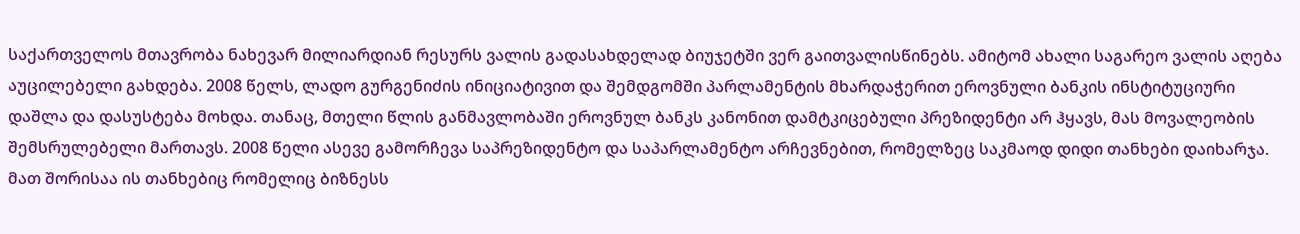საქართველოს მთავრობა ნახევარ მილიარდიან რესურს ვალის გადასახდელად ბიუჯეტში ვერ გაითვალისწინებს. ამიტომ ახალი საგარეო ვალის აღება აუცილებელი გახდება. 2008 წელს, ლადო გურგენიძის ინიციატივით და შემდგომში პარლამენტის მხარდაჭერით ეროვნული ბანკის ინსტიტუციური დაშლა და დასუსტება მოხდა. თანაც, მთელი წლის განმავლობაში ეროვნულ ბანკს კანონით დამტკიცებული პრეზიდენტი არ ჰყავს, მას მოვალეობის შემსრულებელი მართავს. 2008 წელი ასევე გამორჩევა საპრეზიდენტო და საპარლამენტო არჩევნებით, რომელზეც საკმაოდ დიდი თანხები დაიხარჯა. მათ შორისაა ის თანხებიც რომელიც ბიზნესს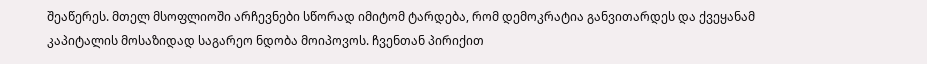შეაწერეს. მთელ მსოფლიოში არჩევნები სწორად იმიტომ ტარდება, რომ დემოკრატია განვითარდეს და ქვეყანამ კაპიტალის მოსაზიდად საგარეო ნდობა მოიპოვოს. ჩვენთან პირიქით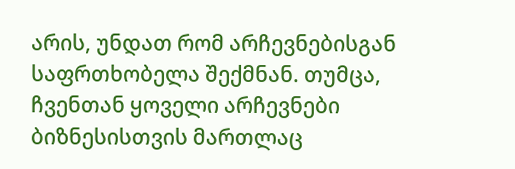არის, უნდათ რომ არჩევნებისგან საფრთხობელა შექმნან. თუმცა, ჩვენთან ყოველი არჩევნები ბიზნესისთვის მართლაც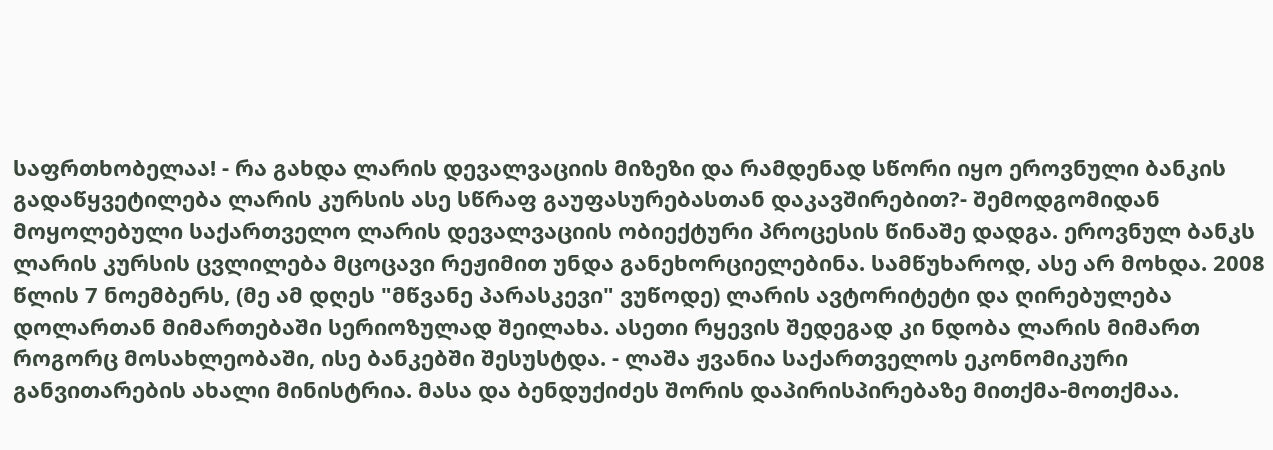საფრთხობელაა! - რა გახდა ლარის დევალვაციის მიზეზი და რამდენად სწორი იყო ეროვნული ბანკის გადაწყვეტილება ლარის კურსის ასე სწრაფ გაუფასურებასთან დაკავშირებით?- შემოდგომიდან მოყოლებული საქართველო ლარის დევალვაციის ობიექტური პროცესის წინაშე დადგა. ეროვნულ ბანკს ლარის კურსის ცვლილება მცოცავი რეჟიმით უნდა განეხორციელებინა. სამწუხაროდ, ასე არ მოხდა. 2008 წლის 7 ნოემბერს, (მე ამ დღეს "მწვანე პარასკევი" ვუწოდე) ლარის ავტორიტეტი და ღირებულება დოლართან მიმართებაში სერიოზულად შეილახა. ასეთი რყევის შედეგად კი ნდობა ლარის მიმართ როგორც მოსახლეობაში, ისე ბანკებში შესუსტდა. - ლაშა ჟვანია საქართველოს ეკონომიკური განვითარების ახალი მინისტრია. მასა და ბენდუქიძეს შორის დაპირისპირებაზე მითქმა-მოთქმაა.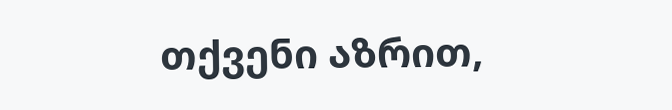თქვენი აზრით,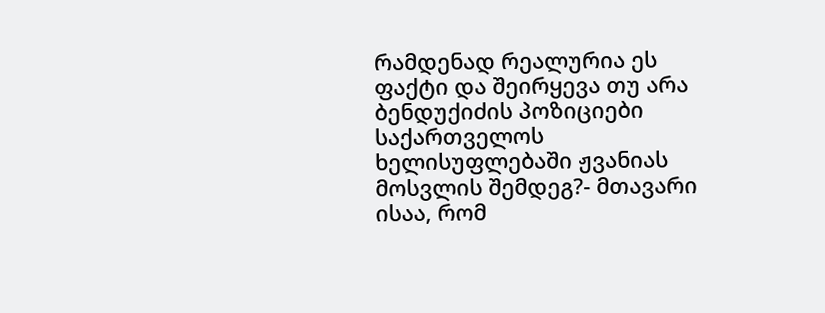რამდენად რეალურია ეს ფაქტი და შეირყევა თუ არა ბენდუქიძის პოზიციები საქართველოს ხელისუფლებაში ჟვანიას მოსვლის შემდეგ?- მთავარი ისაა, რომ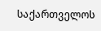საქართველოს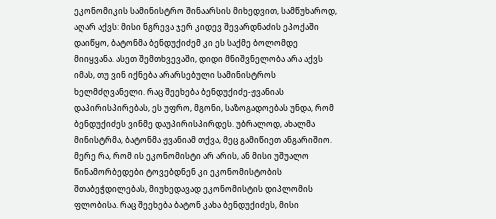ეკონომიკის სამინისტრო შინაარსის მიხედვით, სამწუხაროდ, აღარ აქვს: მისი ნგრევა ჯერ კიდევ შევარდნაძის ეპოქაში დაიწყო, ბატონმა ბენდუქიძემ კი ეს საქმე ბოლომდე მიიყვანა. ასეთ შემთხვევაში, დიდი მნიშვნელობა არა აქვს იმას, თუ ვინ იქნება არარსებული სამინისტროს ხელმძღვანელი. რაც შეეხება ბენდუქიძე-ჟვანიას დაპირისპირებას, ეს უფრო, მგონი, საზოგადოებას უნდა, რომ ბენდუქიძეს ვინმე დაუპირისპირდეს. უბრალოდ, ახალმა მინისტრმა, ბატონმა ჟვანიამ თქვა, მეც გამიწიეთ ანგარიშიო. მერე რა, რომ ის ეკონომისტი არ არის, ან მისი უშუალო წინამორბედები ტოვებდნენ კი ეკონომისტობის შთაბეჭდილებას, მიუხედავად ეკონომისტის დიპლომის ფლობისა. რაც შეეხება ბატონ კახა ბენდუქიძეს, მისი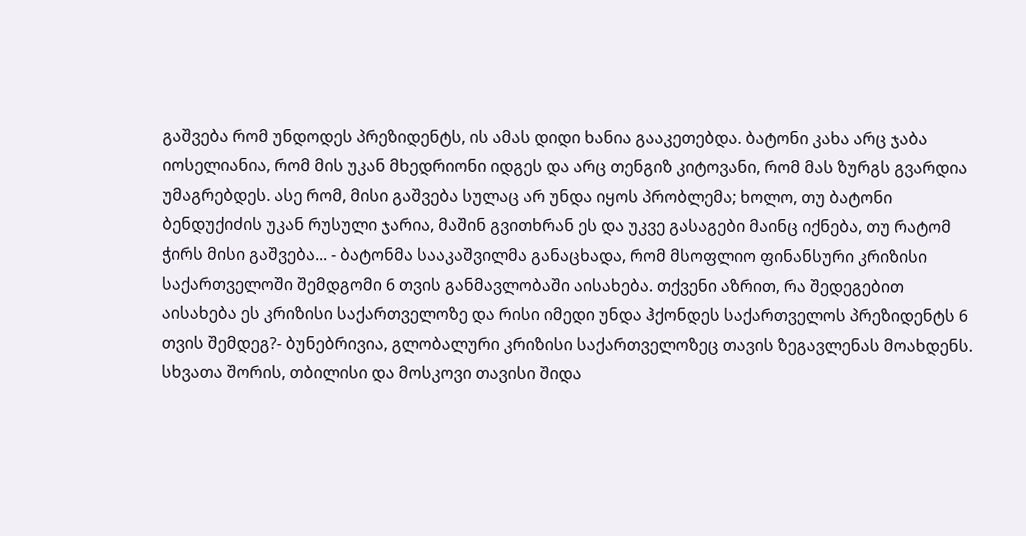გაშვება რომ უნდოდეს პრეზიდენტს, ის ამას დიდი ხანია გააკეთებდა. ბატონი კახა არც ჯაბა იოსელიანია, რომ მის უკან მხედრიონი იდგეს და არც თენგიზ კიტოვანი, რომ მას ზურგს გვარდია უმაგრებდეს. ასე რომ, მისი გაშვება სულაც არ უნდა იყოს პრობლემა; ხოლო, თუ ბატონი ბენდუქიძის უკან რუსული ჯარია, მაშინ გვითხრან ეს და უკვე გასაგები მაინც იქნება, თუ რატომ ჭირს მისი გაშვება... - ბატონმა სააკაშვილმა განაცხადა, რომ მსოფლიო ფინანსური კრიზისი საქართველოში შემდგომი 6 თვის განმავლობაში აისახება. თქვენი აზრით, რა შედეგებით აისახება ეს კრიზისი საქართველოზე და რისი იმედი უნდა ჰქონდეს საქართველოს პრეზიდენტს 6 თვის შემდეგ?- ბუნებრივია, გლობალური კრიზისი საქართველოზეც თავის ზეგავლენას მოახდენს. სხვათა შორის, თბილისი და მოსკოვი თავისი შიდა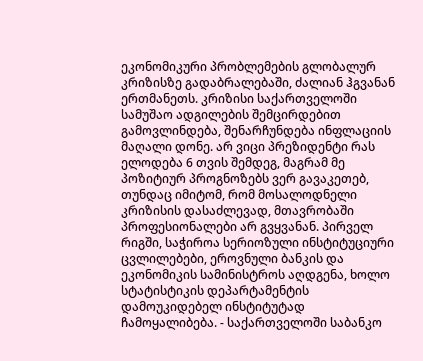ეკონომიკური პრობლემების გლობალურ კრიზისზე გადაბრალებაში, ძალიან ჰგვანან ერთმანეთს. კრიზისი საქართველოში სამუშაო ადგილების შემცირდებით გამოვლინდება, შენარჩუნდება ინფლაციის მაღალი დონე. არ ვიცი პრეზიდენტი რას ელოდება 6 თვის შემდეგ, მაგრამ მე პოზიტიურ პროგნოზებს ვერ გავაკეთებ, თუნდაც იმიტომ, რომ მოსალოდნელი კრიზისის დასაძლევად, მთავრობაში პროფესიონალები არ გვყვანან. პირველ რიგში, საჭიროა სერიოზული ინსტიტუციური ცვლილებები, ეროვნული ბანკის და ეკონომიკის სამინისტროს აღდგენა, ხოლო სტატისტიკის დეპარტამენტის დამოუკიდებელ ინსტიტუტად ჩამოყალიბება. - საქართველოში საბანკო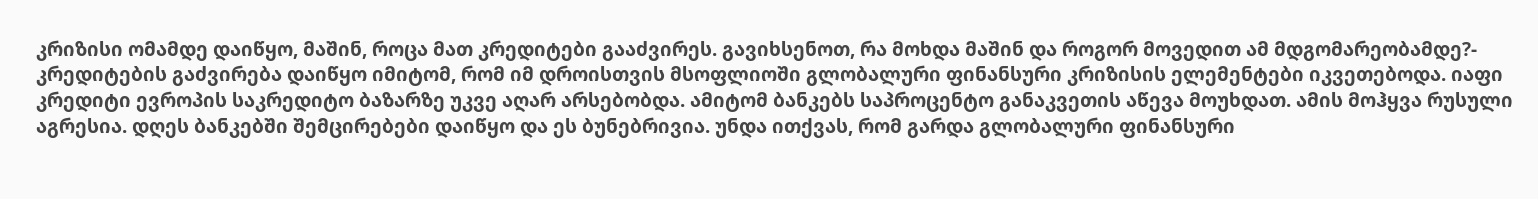კრიზისი ომამდე დაიწყო, მაშინ, როცა მათ კრედიტები გააძვირეს. გავიხსენოთ, რა მოხდა მაშინ და როგორ მოვედით ამ მდგომარეობამდე?- კრედიტების გაძვირება დაიწყო იმიტომ, რომ იმ დროისთვის მსოფლიოში გლობალური ფინანსური კრიზისის ელემენტები იკვეთებოდა. იაფი კრედიტი ევროპის საკრედიტო ბაზარზე უკვე აღარ არსებობდა. ამიტომ ბანკებს საპროცენტო განაკვეთის აწევა მოუხდათ. ამის მოჰყვა რუსული აგრესია. დღეს ბანკებში შემცირებები დაიწყო და ეს ბუნებრივია. უნდა ითქვას, რომ გარდა გლობალური ფინანსური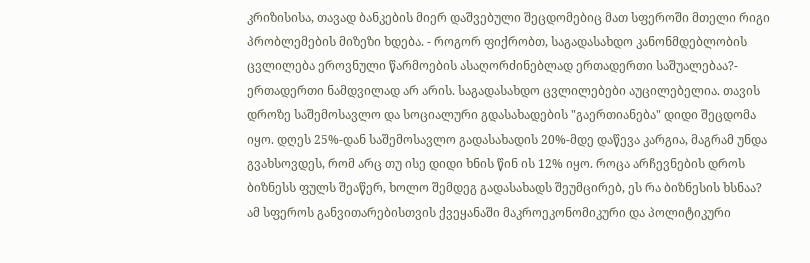კრიზისისა, თავად ბანკების მიერ დაშვებული შეცდომებიც მათ სფეროში მთელი რიგი პრობლემების მიზეზი ხდება. - როგორ ფიქრობთ, საგადასახდო კანონმდებლობის ცვლილება ეროვნული წარმოების ასაღორძინებლად ერთადერთი საშუალებაა?- ერთადერთი ნამდვილად არ არის. საგადასახდო ცვლილებები აუცილებელია. თავის დროზე საშემოსავლო და სოციალური გდასახადების "გაერთიანება" დიდი შეცდომა იყო. დღეს 25%-დან საშემოსავლო გადასახადის 20%-მდე დაწევა კარგია, მაგრამ უნდა გვახსოვდეს, რომ არც თუ ისე დიდი ხნის წინ ის 12% იყო. როცა არჩევნების დროს ბიზნესს ფულს შეაწერ, ხოლო შემდეგ გადასახადს შეუმცირებ, ეს რა ბიზნესის ხსნაა? ამ სფეროს განვითარებისთვის ქვეყანაში მაკროეკონომიკური და პოლიტიკური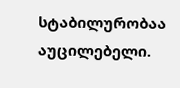სტაბილურობაა აუცილებელი.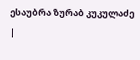ესაუბრა ზურაბ კუკულაძე
|